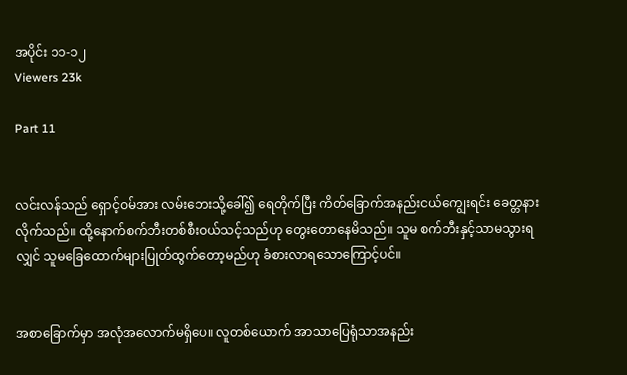အပိုင်း ၁၁-၁၂
Viewers 23k

Part 11


လင်းလန်သည် ရှောင့်ဝမ်အား လမ်းဘေးသို့ခေါ်၍ ရေတိုက်ပြီး ကိတ်ခြောက်အနည်းငယ်ကျွေးရင်း ခေတ္တနားလိုက်သည်။ ထို့နောက်စက်ဘီးတစ်စီးဝယ်သင့်သည်ဟု တွေးတောနေမိသည်။ သူမ စက်ဘီးနှင့်သာမသွားရလျှင် သူမခြေထောက်များပြုတ်ထွက်တော့မည်ဟု ခံစားလာရသောကြောင့်ပင်။


အစာခြောက်မှာ အလုံအလောက်မရှိပေ။ လူတစ်ယောက် အာသာပြေရုံသာအနည်း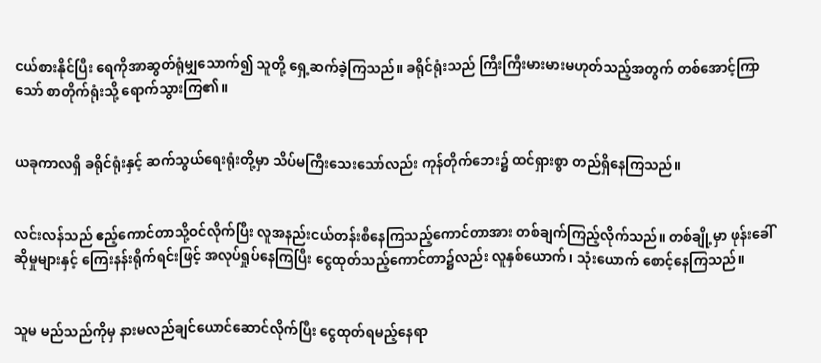ငယ်စားနိုင်ပြီး ရေကိုအာဆွတ်ရုံမျှသောက်၍ သူတို့ ရှေ့ဆက်ခဲ့ကြသည်။ ခရိုင်ရုံးသည် ကြီးကြီးမားမားမဟုတ်သည့်အတွက် တစ်အောင့်ကြာသော် စာတိုက်ရုံးသို့ ရောက်သွားကြ၏။


ယခုကာလရှိ ခရိုင်ရုံးနှင့် ဆက်သွယ်ရေးရုံးတို့မှာ သိပ်မကြီးသေးသော်လည်း ကုန်တိုက်ဘေး၌ ထင်ရှားစွာ တည်ရှိနေကြသည်။


လင်းလန်သည် ဧည့်ကောင်တာသို့ဝင်လိုက်ပြီး လူအနည်းငယ်တန်းစီနေကြသည့်ကောင်တာအား တစ်ချက်ကြည့်လိုက်သည်။ တစ်ချို့မှာ ဖုန်းခေါ်ဆိုမှုများနှင့် ကြေးနန်းရိုက်ရင်းဖြင့် အလုပ်ရှုပ်နေကြပြီး ငွေထုတ်သည့်ကောင်တာ၌လည်း လူနှစ်ယောက်၊ သုံးယောက် စောင့်နေကြသည်။


သူမ မည်သည်ကိုမှ နားမလည်ချင်ယောင်ဆောင်လိုက်ပြီး ငွေထုတ်ရမည့်နေရာ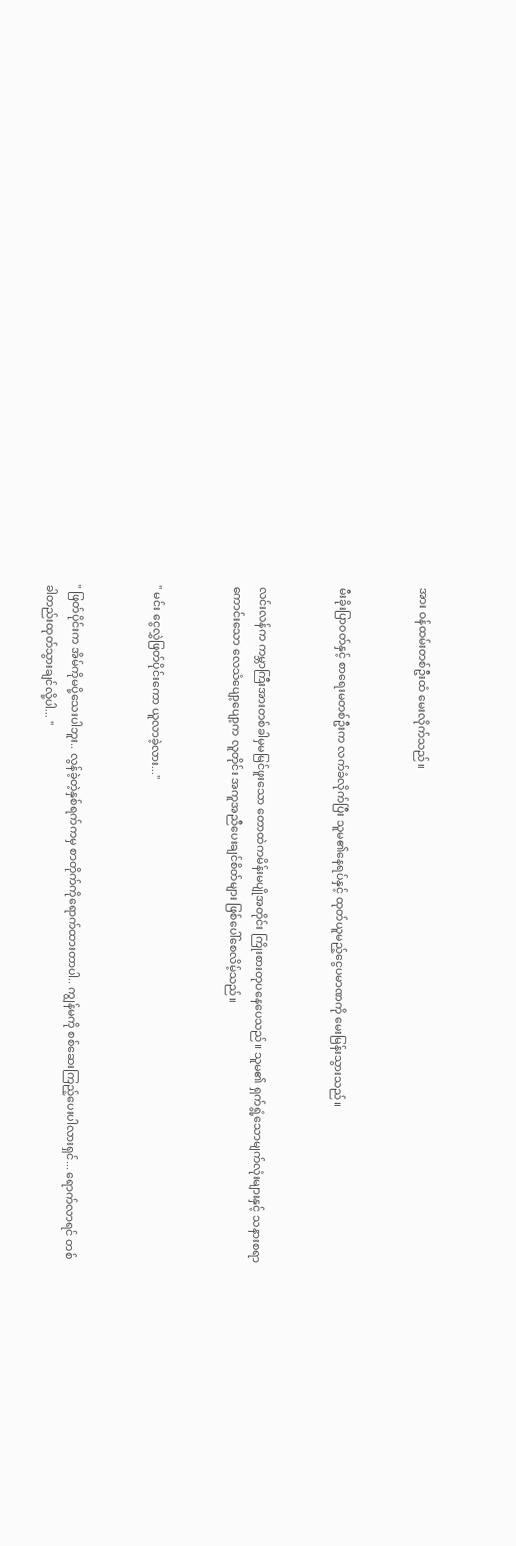အား ဝန်ထမ်းတစ်ဦးထံ မေးလိုက်သည်။


မီးခိုးပြာဝတ်နှင့် စာရေးမတစ်ဦးက လက်ခံလိုက်ပြီး သူမ၏နေရပ်နှင့် ထုတ်ယူမည့်ငွေပမာဏကို မေးမြန်းသွားသည်။


လင်းလန်က ကမ္ဘာကြီးအားတစ်ခါမှမမြင်ဖူးသော တောထဲကမိန်းမပျိုအတိုင်း ကြိုးစားတုပနေပေသည်။ သူမ၏ ရှက်ရွံ့သောမျက်လုံးများနှင့် သနားစရာကောင်းသော လေသံပျော့ပျော့က လူတိုင်း အကူအညီပေးချင်စိတ်များ ဖြစ်ပေါ်စေလိမ့်သည်။


" မင်း ငွေလွှဲဖြတ်ပိုင်းကော ယူလာခဲ့လား..."


" ဖြတ်ပိုင်းက အိမ်ကိုမပို့သေးပါဘူး.. လွန်ခဲ့တဲ့နှစ်ရက်ကမှ စာတိုက်ကိုရောက်ထားတာပါ.. ကျွန်မကို စစ်ဆေးကြည့်ပေးပါလားရှင်... ရောက်လာရင် တစ်ခါတည်းထုတ်သွားချင်လို့ပါ... "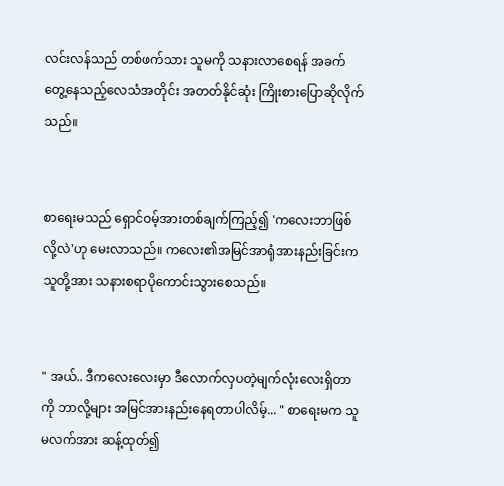လင်းလန်သည် တစ်ဖက်သား သူမကို သနားလာစေရန် အခက်တွေ့နေသည့်လေသံအတိုင်း အတတ်နိုင်ဆုံး ကြိုးစားပြောဆိုလိုက်သည်။


စာရေးမ‌သည် ရှောင်ဝမ့်အားတစ်ချက်ကြည့်၍ 'ကလေးဘာဖြစ်လို့လဲ'ဟု မေးလာသည်။ ကလေး၏အမြင်အာရုံအားနည်းခြင်းက သူတို့အား သနားစရာပိုကောင်းသွားစေသည်။


" အယ်.. ဒီကလေးလေးမှာ ဒီလောက်လှပတဲ့မျက်လုံးလေးရှိတာကို ဘာလို့များ အမြင်အားနည်းနေရတာပါလိမ့်... " စာရေးမက သူမလက်အား ဆန့်ထုတ်၍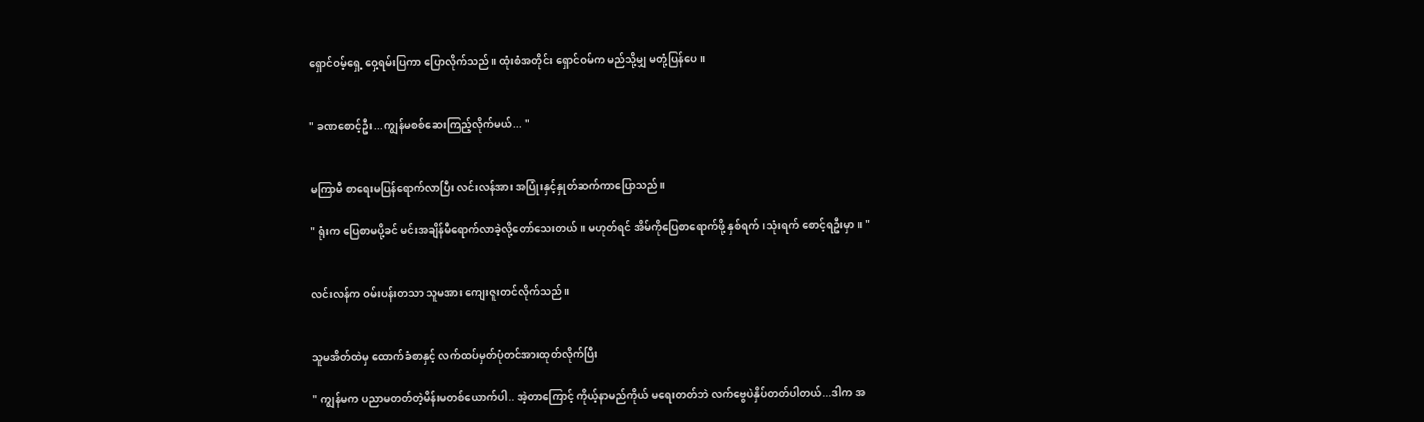ရှောင်ဝမ့်ရှေ့ ဝှေ့ရမ်းပြကာ ပြောလိုက်သည်။ ထုံးစံအတိုင်း ရှောင်ဝမ်က မည်သို့မျှ မတုံ့ပြန်ပေ။


" ခဏစောင့်ဦး...ကျွန်မစစ်ဆေးကြည့်လိုက်မယ်... "


မကြာမီ စာရေးမပြန်ရောက်လာပြီး လင်းလန်အား အပြုံးနှင့်နှုတ်ဆက်ကာပြောသည်။

" ရုံးက ပြေစာမပို့ခင် မင်းအချိန်မီရောက်လာခဲ့လို့တော်သေးတယ်။ မဟုတ်ရင် အိမ်ကိုပြေစာရောက်ဖို့ နှစ်ရက်၊သုံးရက် စောင့်ရဦးမှာ။ "


လင်းလန်က ဝမ်းပန်းတသာ သူမအား ကျေးဇူးတင်လိုက်သည်။


သူမအိတ်ထဲမှ ထောက်ခံစာနှင့် လက်ထပ်မှတ်ပုံတင်အားထုတ်လိုက်ပြီး

" ကျွန်မက ပညာမတတ်တဲ့မိန်းမတစ်ယောက်ပါ.. အဲ့တာကြောင့် ကိုယ့်နာမည်ကိုယ် မရေးတတ်ဘဲ လက်ဗွေပဲနှိပ်တတ်ပါတယ်...ဒါက အ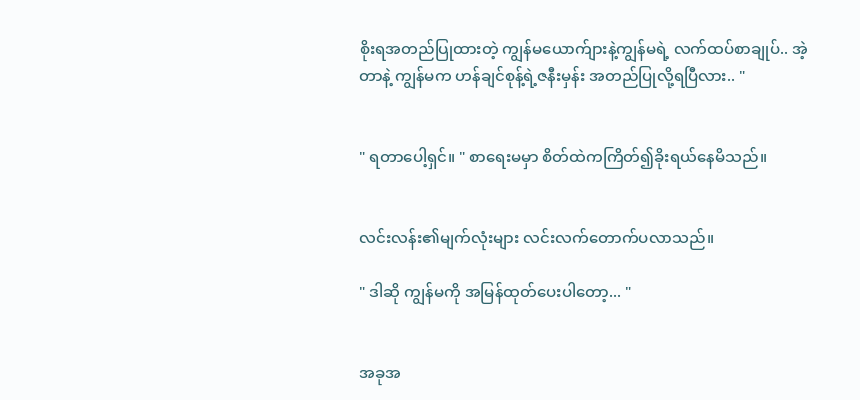စိုးရအတည်ပြုထားတဲ့ ကျွန်မယောက်ျားနဲ့ကျွန်မရဲ့ လက်ထပ်စာချုပ်.. အဲ့တာနဲ့ ကျွန်မက ဟန်ချင်စုန့်ရဲ့ဇနီးမှန်း အတည်ပြုလို့ရပြီလား.. "


" ရတာပေါ့ရှင်။ " စာရေးမမှာ စိတ်ထဲကကြိတ်၍ခိုးရယ်နေမိသည်။


လင်းလန်း၏မျက်လုံးများ လင်းလက်တောက်ပလာသည်။

" ဒါဆို ကျွန်မကို အမြန်ထုတ်ပေးပါတော့... "


အခုအ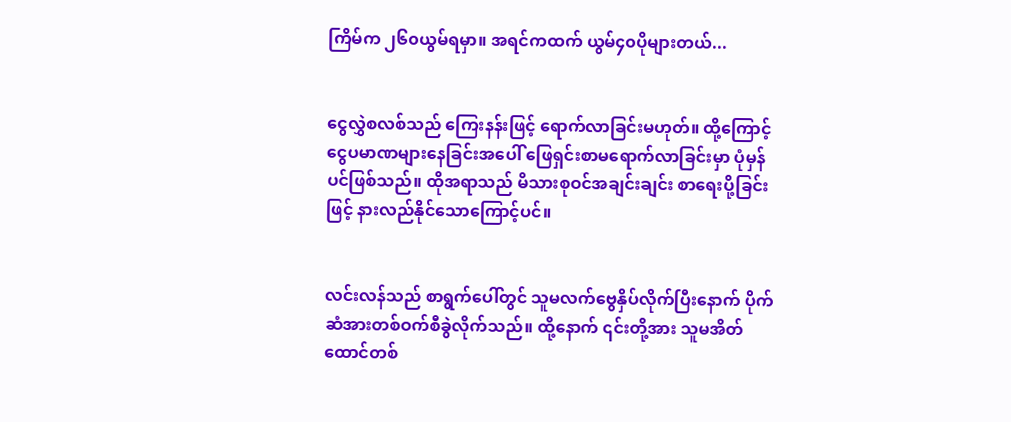ကြိမ်က ၂၆၀ယွမ်ရမှာ။ အရင်ကထက် ယွမ်၄၀ပိုများတယ်...


ငွေလွှဲစလစ်သည် ကြေးနန်းဖြင့် ရောက်လာခြင်းမဟုတ်။ ထို့ကြောင့် ငွေပမာဏများနေခြင်းအပေါ် ဖြေရှင်းစာမရောက်လာခြင်းမှာ ပုံမှန်ပင်ဖြစ်သည်။ ထိုအရာသည် မိသားစုဝင်အချင်းချင်း စာရေးပို့ခြင်းဖြင့် နားလည်နိုင်သောကြောင့်ပင်။


လင်းလန်သည် စာရွက်ပေါ်တွင် သူမလက်ဗွေနှိပ်လိုက်ပြီးနောက် ပိုက်ဆံအားတစ်ဝက်စီခွဲလိုက်သည်။ ထို့နောက် ၎င်းတို့အား သူမအိတ်ထောင်တစ်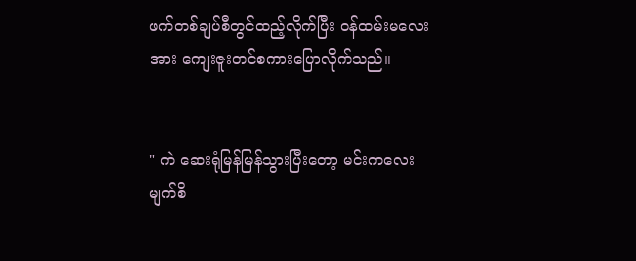ဖက်တစ်ချပ်စီတွင်ထည့်လိုက်ပြီး ဝန်ထမ်းမလေးအား ကျေးဇူးတင်စကားပြောလိုက်သည်။


" ကဲ ဆေးရုံမြန်မြန်သွားပြီးတော့ မင်းကလေးမျက်စိ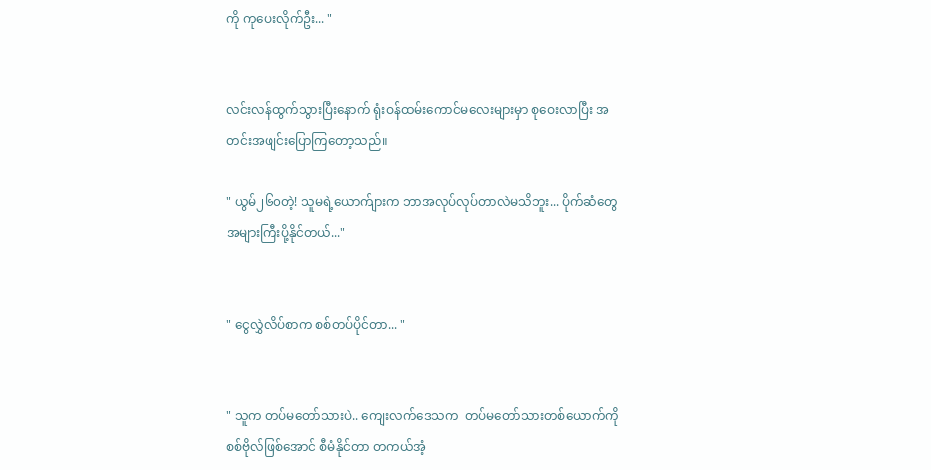ကို ကုပေးလိုက်ဦး... "


လင်းလန်ထွက်သွားပြီးနောက် ရုံးဝန်ထမ်းကောင်မလေးများမှာ စုဝေးလာပြီး အတင်းအဖျင်းပြောကြတော့သည်။

" ယွမ်၂၆၀တဲ့! သူမရဲ့ယောက်ျားက ဘာအလုပ်လုပ်တာလဲမသိဘူး... ပိုက်ဆံတွေ အများကြီးပို့နိုင်တယ်..."


" ငွေလွှဲလိပ်စာက စစ်တပ်ပိုင်တာ... "


" သူက တပ်မတော်သားပဲ.. ကျေးလက်ဒေသက  တပ်မတော်သားတစ်ယောက်ကို စစ်ဗိုလ်ဖြစ်အောင် စီမံနိုင်တာ တကယ်အံ့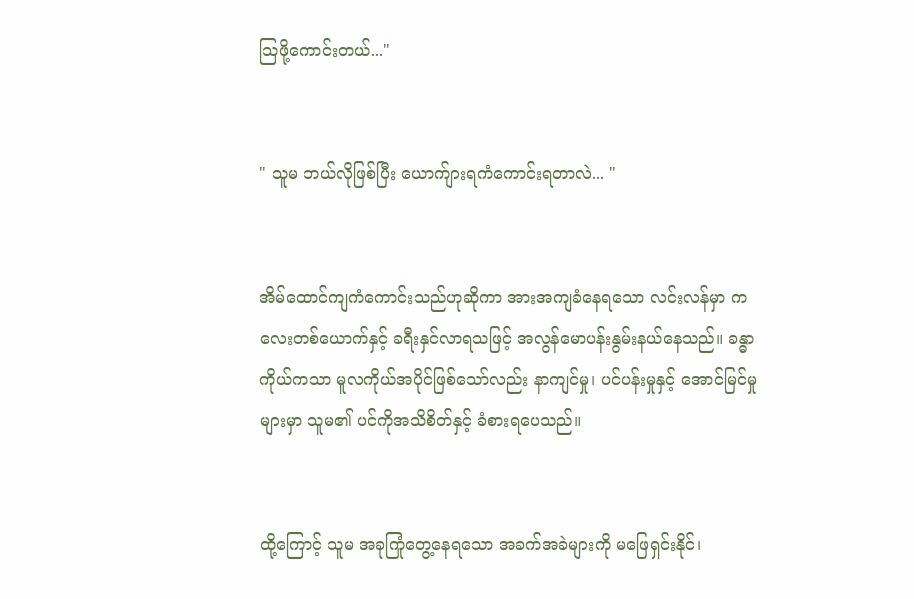သြဖို့ကောင်းတယ်..."


" သူမ ဘယ်လိုဖြစ်ပြီး ယောက်ျားရကံကောင်းရတာလဲ... "


အိမ်ထောင်ကျကံကောင်းသည်ဟုဆိုကာ အားအကျခံနေရသော လင်းလန်မှာ ကလေးတစ်ယောက်နှင့် ခရီးနှင်လာရသဖြင့် အလွန်မောပန်းနွမ်းနယ်နေသည်။ ခန္ဓာကိုယ်ကသာ မူလကိုယ်အပိုင်ဖြစ်သော်လည်း နာကျင်မှု၊ ပင်ပန်းမှုနှင့် အောင်မြင်မှုများမှာ သူမ၏ ပင်ကိုအသိစိတ်နှင့် ခံစားရပေသည်။


ထို့ကြောင့် သူမ အခုကြုံတွေ့နေရသော အခက်အခဲများကို မဖြေရှင်းနိုင်၊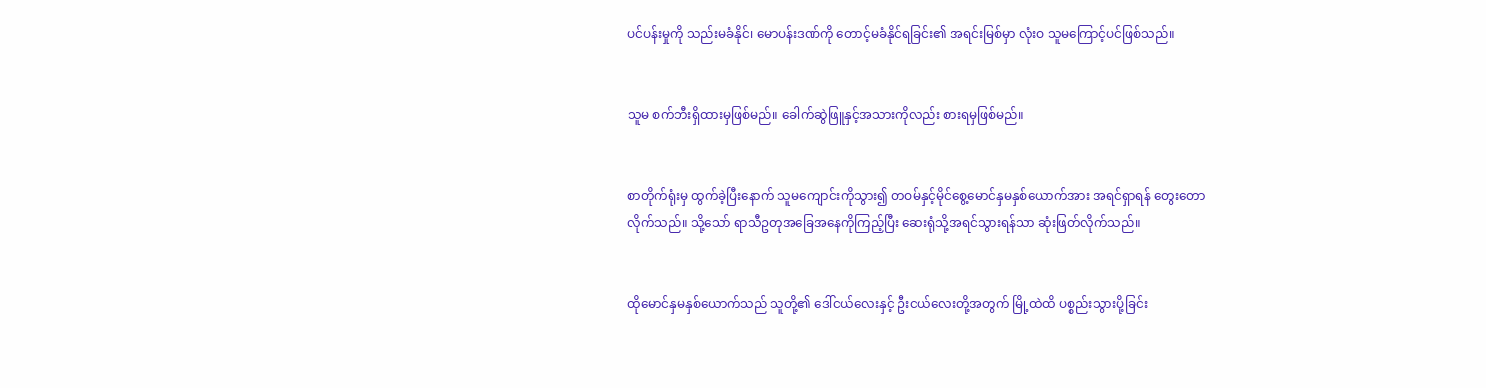ပင်ပန်းမှုကို သည်းမခံနိုင်၊ မောပန်းဒဏ်ကို တောင့်မခံနိုင်ရခြင်း၏ အရင်းမြစ်မှာ လုံးဝ သူမကြောင့်ပင်ဖြစ်သည်။


သူမ စက်ဘီးရှိထားမှဖြစ်‌မည်။ ခေါက်ဆွဲဖြူနှင့်အသားကိုလည်း စားရမှဖြစ်မည်။


စာတိုက်ရုံးမှ ထွက်ခဲ့ပြီးနောက် သူမကျောင်းကိုသွား၍ တဝမ်နှင့်မိုင်စွေ့မောင်နှမနှစ်ယောက်အား အရင်ရှာရန် တွေးတောလိုက်သည်။ သို့သော် ရာသီဥတုအခြေအနေကိုကြည့်ပြီး ဆေးရုံသို့အရင်သွားရန်သာ ဆုံးဖြတ်လိုက်သည်။


ထိုမောင်နှမနှစ်ယောက်သည် သူတို့၏ ဒေါ်ငယ်လေးနှင့် ဦးငယ်လေးတို့အတွက် မြို့ထဲထိ ပစ္စည်းသွားပို့ခြင်း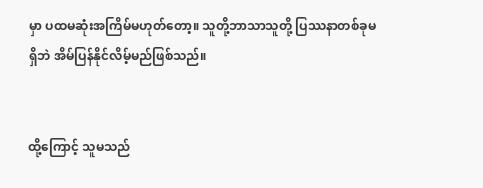မှာ ပထမဆုံးအကြိမ်မဟုတ်တော့။ သူတို့ဘာသာသူတို့ ပြဿနာတစ်ခုမရှိဘဲ အိမ်ပြန်နိုင်လိမ့်မည်ဖြစ်သည်။


ထို့ကြောင့် သူမသည်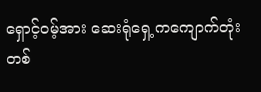ရှောင့်ဝမ့်အား ဆေးရုံရှေ့ကကျောက်တုံးတစ်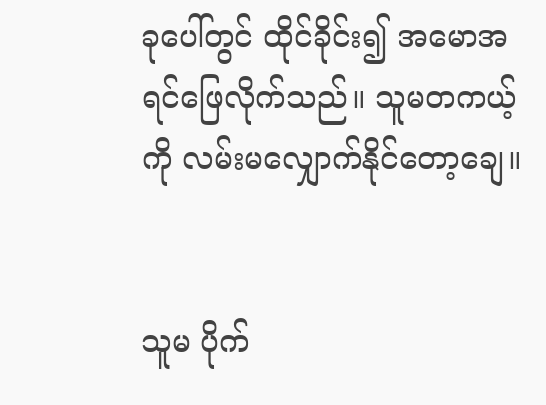ခုပေါ်တွင် ထိုင်ခိုင်း၍ အမောအရင်ဖြေလိုက်သည်။ သူမတကယ့်ကို လမ်းမလျှောက်နိုင်တော့ချေ။


သူမ ပိုက်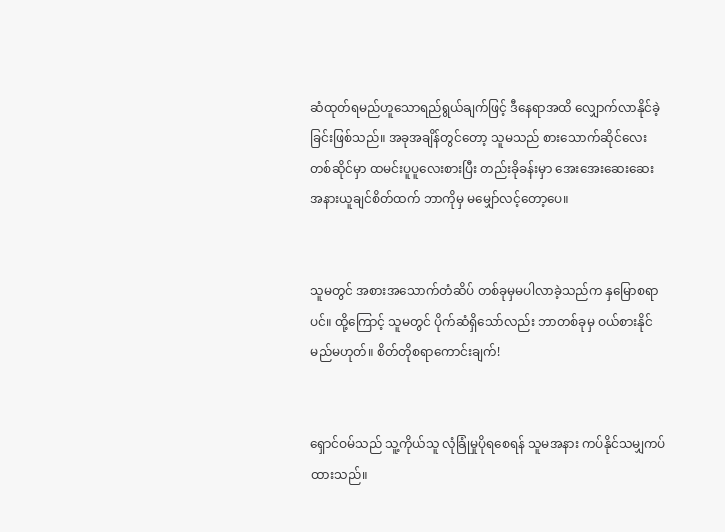ဆံထုတ်ရမည်ဟူသောရည်ရွယ်ချက်ဖြင့် ဒီနေရာအထိ လျှောက်လာနိုင်ခဲ့ခြင်းဖြစ်သည်။ အခုအချိန်တွင်တော့ သူမသည် စားသောက်ဆိုင်လေးတစ်ဆိုင်မှာ ထမင်းပူပူလေးစားပြီး တည်းခိုခန်းမှာ အေးအေးဆေးဆေး အနားယူချင်စိတ်ထက် ဘာကိုမှ မမျှော်လင့်တော့ပေ။


သူမတွင် အစားအသောက်တံဆိပ် တစ်ခုမှမပါလာခဲ့သည်က နှမြောစရာပင်။ ထို့ကြောင့် သူမတွင် ပိုက်ဆံရှိသော်လည်း ဘာတစ်ခုမှ ဝယ်စားနိုင်မည်မဟုတ်။ စိတ်တိုစရာကောင်းချက်!


ရှောင်ဝမ်သည် သူ့ကိုယ်သူ လုံခြုံမှုပိုရစေရန် သူမအနား ကပ်နိုင်သမျှကပ်ထားသည်။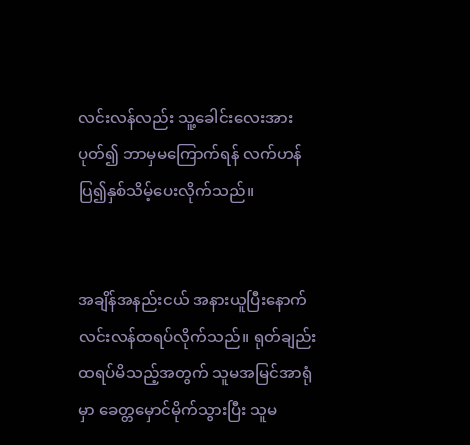လင်းလန်လည်း သူ့ခေါင်းလေးအားပုတ်၍ ဘာမှမကြောက်ရန် လက်ဟန်ပြ၍နှစ်သိမ့်ပေးလိုက်သည်။


အချိန်အနည်းငယ် အနားယူပြီးနောက် လင်းလန်ထရပ်လိုက်သည်။ ရုတ်ချည်းထရပ်မိသည့်အတွက် သူမအမြင်အာရုံမှာ ခေတ္တမှောင်မိုက်သွားပြီး သူမ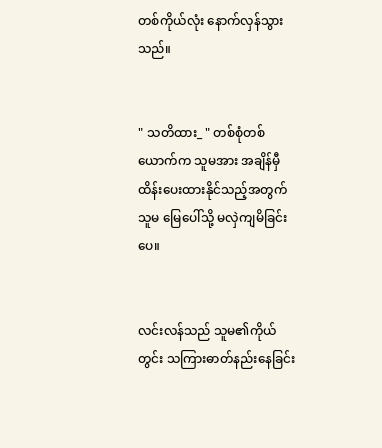တစ်ကိုယ်လုံး နောက်လှန်သွားသည်။


" သတိထား_ " တစ်စုံတစ်ယောက်က သူမအား အချိန်မှီ ထိန်းပေးထားနိုင်သည့်အတွက် သူမ မြေပေါ်သို့ မလှဲကျမိခြင်းပေ။


လင်းလန်သည် သူမ၏ကိုယ်တွင်း သကြားဓာတ်နည်းနေခြင်း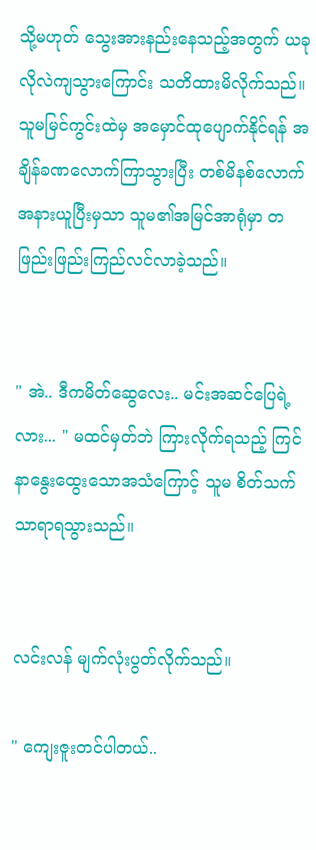သို့မဟုတ် သွေးအားနည်းနေသည့်အတွက် ယခုလိုလဲကျသွားကြောင်း သတိထားမိလိုက်သည်။ သူမမြင်ကွင်းထဲမှ အမှောင်ထုပျောက်နိုင်ရန် အချိန်ခဏလောက်ကြာသွားပြီး တစ်မိနစ်လောက် အနားယူပြီးမှသာ သူမ၏အမြင်အာရုံမှာ တဖြည်းဖြည်းကြည်လင်လာခဲ့သည်။


" အဲ.. ဒီကမိတ်ဆွေလေး.. မင်းအဆင်ပြေရဲ့လား... " မထင်မှတ်ဘဲ ကြားလိုက်ရသည့် ကြင်နာနွေးထွေးသောအသံကြောင့် သူမ စိတ်သက်သာရာရသွားသည်။


လင်းလန် မျက်လုံးပွတ်လိုက်သည်။

" ကျေးဇူးတင်ပါတယ်..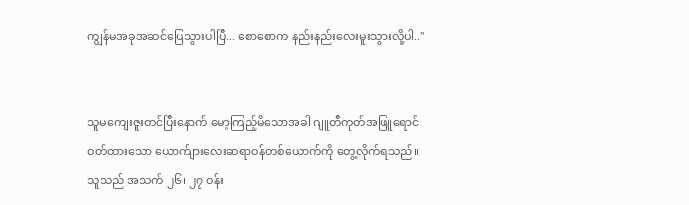ကျွန်မအခုအဆင်ပြေသွားပါပြီ... စောစောက နည်းနည်းလေးမူးသွားလို့ပါ.."


သူမကျေးဇူးတင်ပြီးနောက် မော့ကြည့်မိသောအခါ ဂျူတီကုတ်အဖြူရောင်ဝတ်ထားသော ယောက်ျားလေးဆရာဝန်တစ်ယောက်ကို တွေ့လိုက်ရသည်။ သူသည် အသက် ၂၆၊ ၂၇ ဝန်း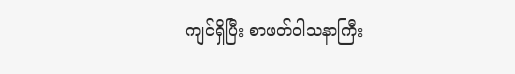ကျင်ရှိ‌ပြီး စာဖတ်ဝါသနာကြီး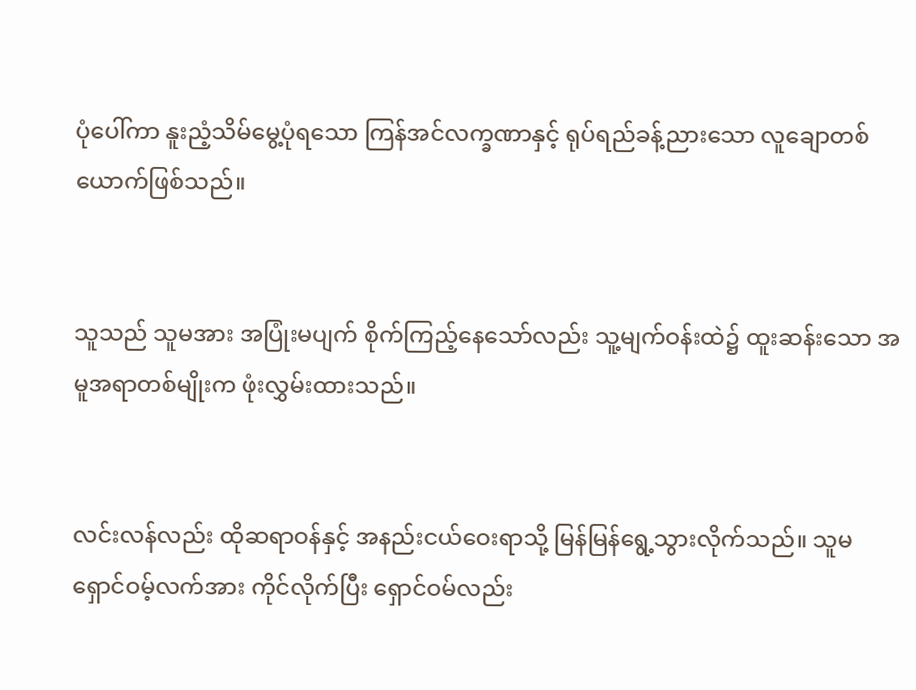ပုံပေါ်ကာ နူးညံ့သိမ်မွေ့ပုံရသော ကြန်အင်လက္ခဏာနှင့် ရုပ်ရည်ခန့်ညားသော လူချောတစ်ယောက်ဖြစ်သည်။


သူသည် သူမအား အပြုံးမပျက် စိုက်ကြည့်နေသော်လည်း သူ့မျက်ဝန်းထဲ၌ ထူးဆန်းသော အမူအရာတစ်မျိုးက ဖုံးလွှမ်းထားသည်။


လင်းလန်လည်း ထိုဆရာဝန်နှင့် အနည်းငယ်ဝေးရာသို့ မြန်မြန်ရွေ့သွားလိုက်သည်။ သူမ ရှောင်ဝမ့်လက်အား ကိုင်လိုက်ပြီး ရှောင်ဝမ်လည်း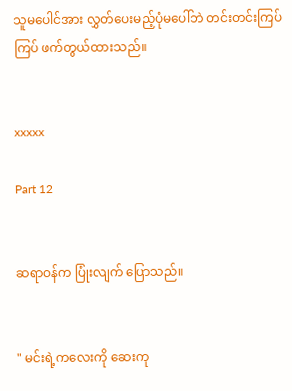သူမပေါင်အား လွှတ်ပေးမည့်ပုံမပေါ်ဘဲ တင်းတင်းကြပ်ကြပ် ဖက်တွယ်ထားသည်။


xxxxx

Part 12


ဆရာဝန်က ‌ပြုံးလျက် ပြောသည်။


" မင်းရဲ့ကလေးကို ဆေးကု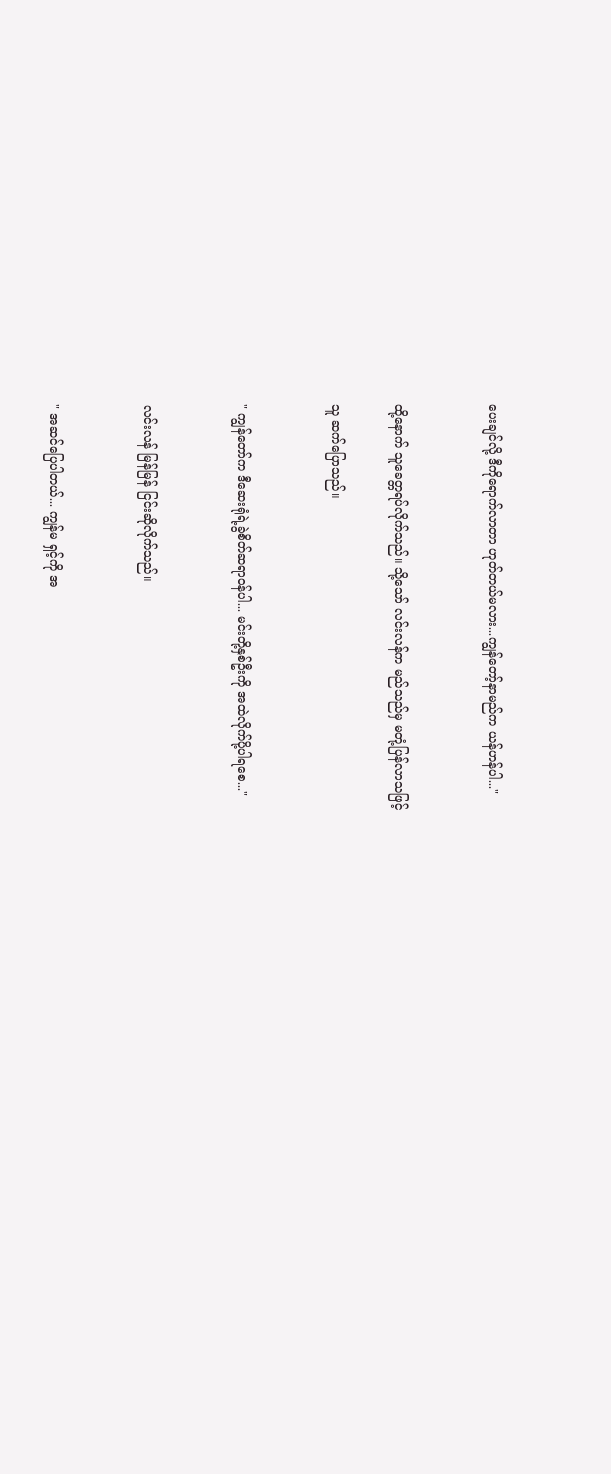ပေးချင်လို့ ဒီကိုရောက်လာတာ ဟုတ်တယ်မလား...ကျွန်တော့်နာမည်က ယန်ဟန်ပါ..."


ထို့နောက် သူခေတ္တရပ်လိုက်သည်။ သို့သော် လင်းလန်က မည်သည်မှ မတုံ့ပြန်လာသဖြင့်

သူ ဆက်ပြောသည်။


" ကျွန်တော်က ဒီဆေးရုံရဲ့ခွဲစိတ်ဆရာဝန်ပါ... မင်းတို့နှစ်ဦးကို အထဲလိုက်ပို့ပါရစေ..."


လင်းလန် မြန်မြန် ငြင်းဆိုလိုက်သည်။


" အဆင်ပြေပါတယ်... ကျွန်မ ရှင့်ကို အ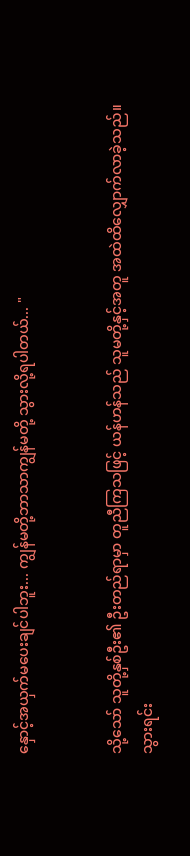နှောင့်အယှက်မပေးချင်ပါဘူး... ကျွန်မတို့ဘာသာကျွန်မတို့ သွားလို့ရပါတယ်... "


သို့သော် သူတို့နှစ်ဦး၏ ဦးတည်ရာမှာ တူညီကြသဖြင့် ယန်ဟန်သည် သူမတို့နှင့်အတူ အထဲထိလျှောက်လာခဲ့သည်။ သွားရင်း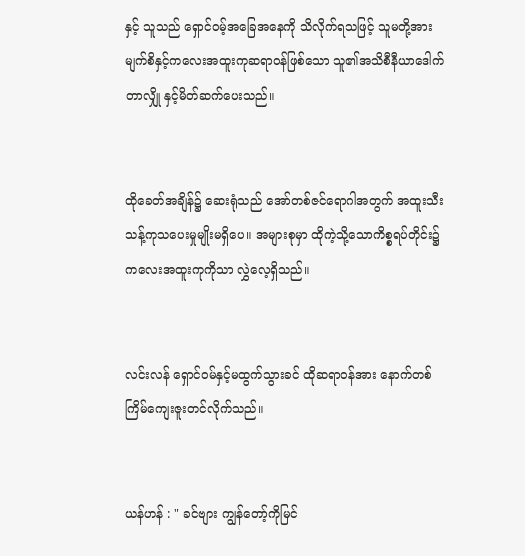နှင့် သူသည် ရှောင်ဝမ့်အခြေအနေကို သိလိုက်ရသဖြင့် သူမတို့အား မျက်စိနှင့်ကလေးအထူးကုဆရာဝန်ဖြစ်သော သူ၏အသိစီနီယာဒေါက်တာလျှို နှင့်မိတ်ဆက်ပေးသည်။


ထိုခေတ်အချိန်၌ ဆေးရုံသည် အော်တစ်ဇင်ရောဂါအတွက် အထူးသီးသန့်ကုသပေးမှုမျိုးမရှိပေ။ အများစုမှာ ထိုကဲ့သို့သောကိစ္စရပ်တိုင်း၌ ကလေးအထူးကုကိုသာ လွှဲလေ့ရှိသည်။


လင်းလန် ရှောင်ဝမ်နှင့်မထွက်သွားခင် ထိုဆရာဝန်အား နောက်တစ်ကြိမ်ကျေးဇူးတင်လိုက်သည်။


ယန်ဟန် : " ခင်ဗျား ကျွန်တော့်ကိုမြင်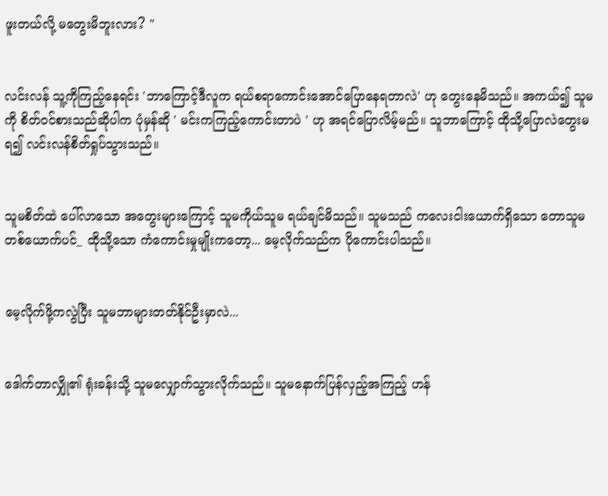ဖူးတယ်လို့ မတွေးမိဘူးလား? "


လင်းလန် သူ့ကိုကြည့်နေရင်း 'ဘာကြောင့်ဒီလူက ရယ်စရာကောင်းအောင်ပြောနေရတာလဲ' ဟု တွေးနေမိသည်။ အကယ်၍ သူမကို စိတ်ဝင်စားသည်ဆိုပါက ပုံမှန်ဆို ' မင်းကကြည့်ကောင်းတာပဲ ' ဟု အရင်ပြောလိမ့်မည်။ သူဘာကြောင့် ထိုသို့ပြောလဲတွေးမရ၍ လင်းလန်စိတ်ရှုပ်သွားသည်။


သူမစိတ်ထဲ ပေါ်လာသော အတွေးများကြောင့် သူမကိုယ်သူမ ရယ်ချင်မိသည်။ သူမသည် ကလေးငါးယောက်ရှိသော တောသူမတစ်ယောက်ပင်_ ထိုသို့သော ကံကောင်းမှုမျိုးကတော့... မေ့လိုက်သည်က ပိုကောင်းပါသည်။


မေ့လိုက်ဖို့ကလွဲပြီး သူမဘာများတတ်နိုင်ဦးမှာလဲ...


ဒေါက်တာလျှို၏ ရုံးခန်းသို့ သူမလျှောက်သွားလိုက်သည်။ သူမနောက်ပြန်လှည့်အကြည့် ဟန်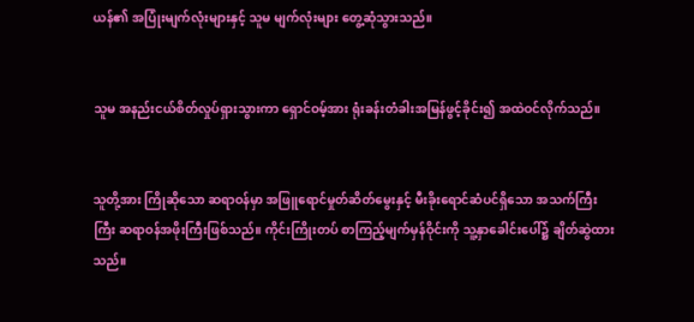ယန်၏ အပြုံးမျက်လုံးများနှင့် သူမ မျက်လုံးများ တွေ့ဆုံသွားသည်။


သူမ အနည်းငယ်စိတ်လှုပ်ရှားသွားကာ ရှောင်ဝမ့်အား ရုံးခန်းတံခါးအမြန်ဖွင့်ခိုင်း၍ အထဲဝင်လိုက်သည်။


သူတို့အား ကြိုဆိုသော ဆရာဝန်မှာ အဖြူရောင်မှုတ်‌ဆိတ်မွေးနှင့် မီးခိုးရောင်ဆံပင်ရှိသော အသက်ကြီးကြီး ဆရာဝန်အဖိုးကြီးဖြစ်သည်။ ကိုင်းကြိုးတပ် စာကြည့်မျက်မှန်ဝိုင်းကို သူ့နှာခေါင်းပေါ်၌ ချိတ်ဆွဲထားသည်။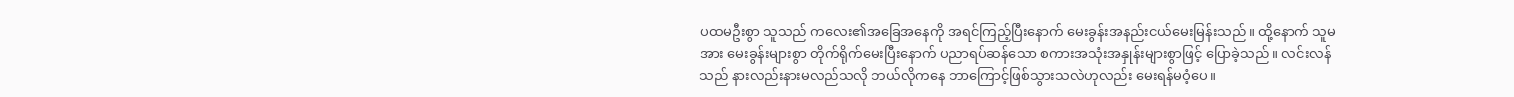ပထမဦးစွာ သူသည် ကလေး၏အခြေအနေကို အရင်ကြည့်ပြီးနောက် မေးခွန်းအနည်းငယ်မေးမြန်းသည်။ ထို့နောက် သူမအား မေးခွန်းများစွာ တိုက်ရိုက်မေးပြီးနောက် ပညာရပ်ဆန်သော စကားအသုံးအနှုန်းများစွာဖြင့် ပြောခဲ့သည်။ လင်းလန်သည် နားလည်းနားမလည်သလို ဘယ်လိုကနေ ဘာကြောင့်ဖြစ်သွားသလဲဟုလည်း မေးရန်မဝံ့ပေ။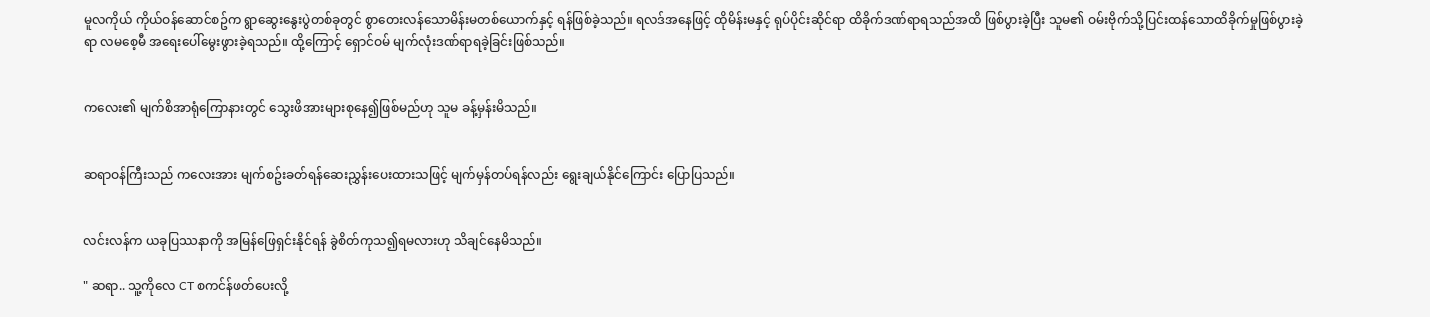မူလကိုယ် ကိုယ်ဝန်ဆောင်စဥ်က ရွာဆွေးနွေးပွဲတစ်ခုတွင် စွာတေးလန်သောမိန်းမတစ်ယောက်နှင့် ရန်ဖြစ်ခဲ့သည်။ ရလဒ်အနေဖြင့် ထိုမိန်းမနှင့် ရုပ်ပိုင်းဆိုင်ရာ ထိခိုက်ဒဏ်ရာရသည်အထိ ဖြစ်ပွားခဲ့ပြီး သူမ၏ ဝမ်းဗိုက်သို့ပြင်းထန်သောထိခိုက်မှုဖြစ်ပွားခဲ့ရာ လမစေ့မီ အရေးပေါ်မွေးဖွားခဲ့ရသည်။ ထို့ကြောင့် ရှောင်ဝမ် မျက်လုံးဒဏ်ရာရခဲ့ခြင်းဖြစ်သည်။


ကလေး၏ မျက်စိအာရုံကြောနားတွင် သွေးဖိအားများစုနေ၍ဖြစ်မည်ဟု သူမ ခန့်မှန်းမိသည်။


ဆရာဝန်ကြီးသည် ကလေးအား မျက်စဥ်းခတ်ရန်ဆေးညွှန်းပေးထားသဖြင့် မျက်မှန်တပ်ရန်လည်း ရွေးချယ်နိုင်ကြောင်း ပြောပြသည်။


လင်းလန်က ယခုပြဿနာကို အမြန်ဖြေရှင်းနိုင်ရန် ခွဲစိတ်ကုသ၍ရမလားဟု သိချင်နေမိသည်။

" ဆရာ.. သူ့ကိုလေ CT စကင်န်ဖတ်ပေးလို့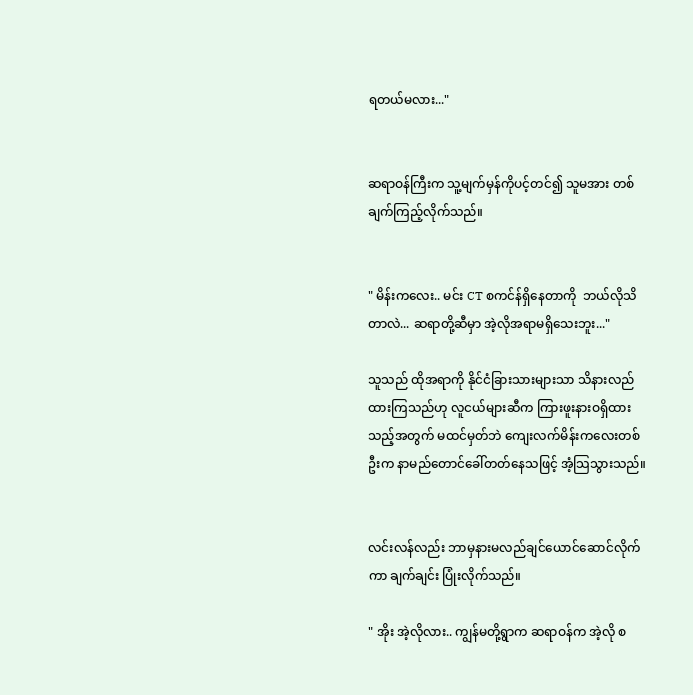ရတယ်မလား..."


ဆရာဝန်ကြီးက သူ့မျက်မှန်ကိုပင့်တင်၍ သူမအား တစ်ချက်ကြည့်လိုက်သည်။


" မိန်းကလေး.. မင်း CT စကင်န်ရှိနေတာကို  ဘယ်လိုသိတာလဲ... ဆရာတို့ဆီမှာ အဲ့လိုအရာမရှိသေးဘူး..."

သူသည် ထိုအရာကို နိုင်ငံခြားသားများသာ သိနားလည်ထားကြသည်ဟု လူငယ်များဆီက ကြားဖူးနားဝရှိထားသည့်အတွက် မထင်မှတ်ဘဲ ကျေး‌လက်မိန်းကလေးတစ်ဦးက နာမည်တောင်ခေါ်တတ်နေသဖြင့် အံ့သြသွားသည်။


လင်းလန်လည်း ဘာမှနားမလည်ချင်ယောင်ဆောင်လိုက်ကာ ချက်ချင်း ပြုံးလိုက်သည်။

" အိုး အဲ့လိုလား.. ကျွန်မတို့ရွာက ဆရာဝန်က အဲ့လို စ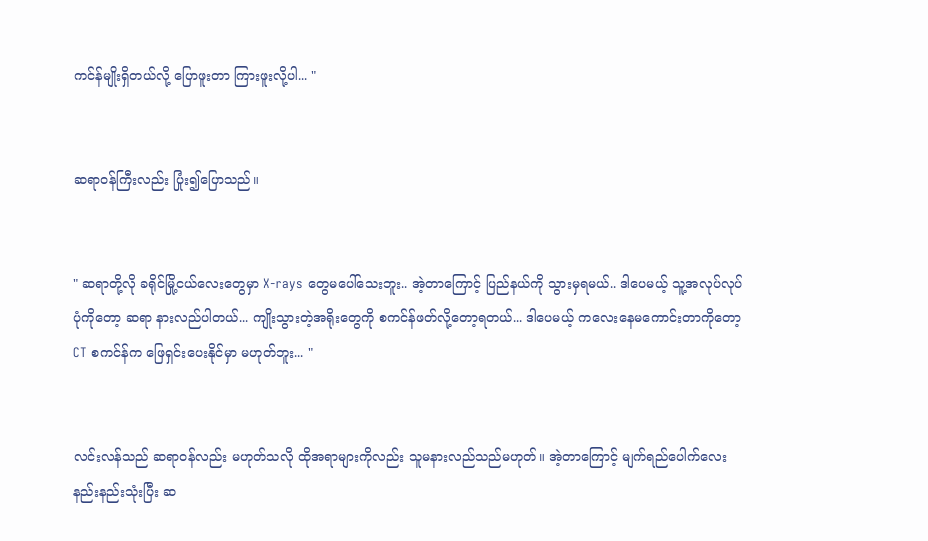ကင်န်မျိုးရှိတယ်လို့ ပြောဖူးတာ ကြားဖူးလို့ပါ... "


ဆရာဝန်ကြီးလည်း ပြုံး၍ပြောသည်။


" ဆရာတို့လို ခရိုင်မြို့ငယ်လေးတွေမှာ X-rays တွေမပေါ်သေးဘူး.. အဲ့တာကြောင့် ပြည်နယ်ကို သွားမှရမယ်.. ဒါပေမယ့် သူ့အလုပ်လုပ်ပုံကိုတော့ ဆရာ နားလည်ပါတယ်... ကျိုးသွားတဲ့အရိုးတွေကို စကင်န်ဖတ်လို့တော့ရတယ်... ဒါပေမယ့် ကလေးနေမကောင်းတာကိုတော့ CT စကင်န်က ဖြေရှင်းပေးနိုင်မှာ မဟုတ်ဘူး... "


လင်းလန်သည် ဆရာဝန်လည်း မဟုတ်သလို ထိုအရာများကိုလည်း သူမနားလည်သည်မဟုတ်။ အဲ့တာကြောင့် မျက်ရည်ပေါက်လေးနည်းနည်းသုံးပြီး ဆ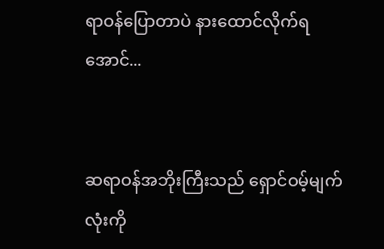ရာဝန်ပြောတာပဲ နားထောင်လိုက်ရအောင်...


ဆရာဝန်အဘိုးကြီးသည် ရှောင်ဝမ့်မျက်လုံးကို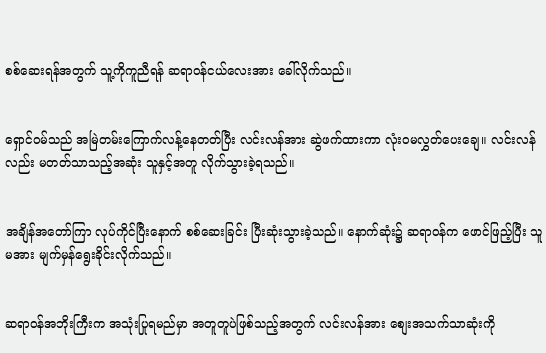စစ်ဆေးရန်အတွက် သူ့ကိုကူညီရန် ဆရာဝန်ငယ်လေးအား ခေါ်လိုက်သည်။


ရှောင်ဝမ်သည် အမြဲတမ်းကြောက်လန့်နေ‌တတ်ပြီး လင်းလန်အား ဆွဲဖက်ထားကာ လုံးဝမလွှတ်ပေးချေ။ လင်းလန်လည်း မတတ်သာသည့်အဆုံး သူနှင့်အတူ လိုက်သွားခဲ့ရသည်။


အချိန်အတော်ကြာ လုပ်ကိုင်ပြီးနောက် စစ်ဆေးခြင်း ပြီးဆုံးသွားခဲ့သည်။ နောက်ဆုံး၌ ဆရာဝန်က ဖောင်ဖြည့်ပြီး သူမအား မျက်မှန်ရွေးခိုင်းလိုက်သည်။


ဆရာဝန်အဘိုးကြီးက အသုံးပြုရမည်မှာ အတူတူပဲဖြစ်သည့်အတွက် လင်းလန်အား စျေးအသက်သာဆုံးကို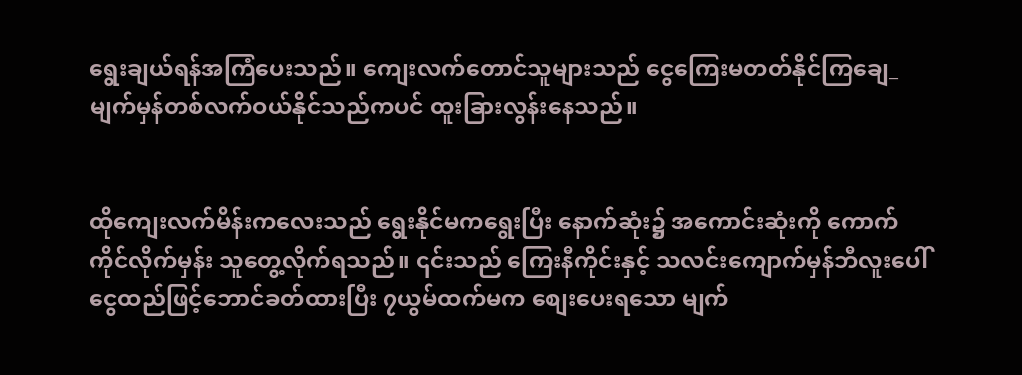ရွေးချယ်ရန်အကြံပေးသည်။ ကျေးလက်တောင်သူများသည် ငွေကြေးမတတ်နိုင်ကြချေ_ မျက်မှန်တစ်လက်ဝယ်နိုင်သည်ကပင် ထူးခြားလွန်းနေသည်။


ထိုကျေးလက်မိန်းကလေးသည် ရွေးနိုင်မကရွေးပြီး နောက်ဆုံး၌ အကောင်းဆုံးကို ကောက်ကိုင်လိုက်မှန်း သူတွေ့လိုက်ရသည်။ ‌၎င်းသည် ကြေးနီကိုင်းနှင့် သလင်းကျောက်မှန်ဘီလူးပေါ် ငွေထည်ဖြင့်ဘောင်ခတ်‌ထားပြီး ၇ယွမ်ထက်မက စျေးပေးရသော မျက်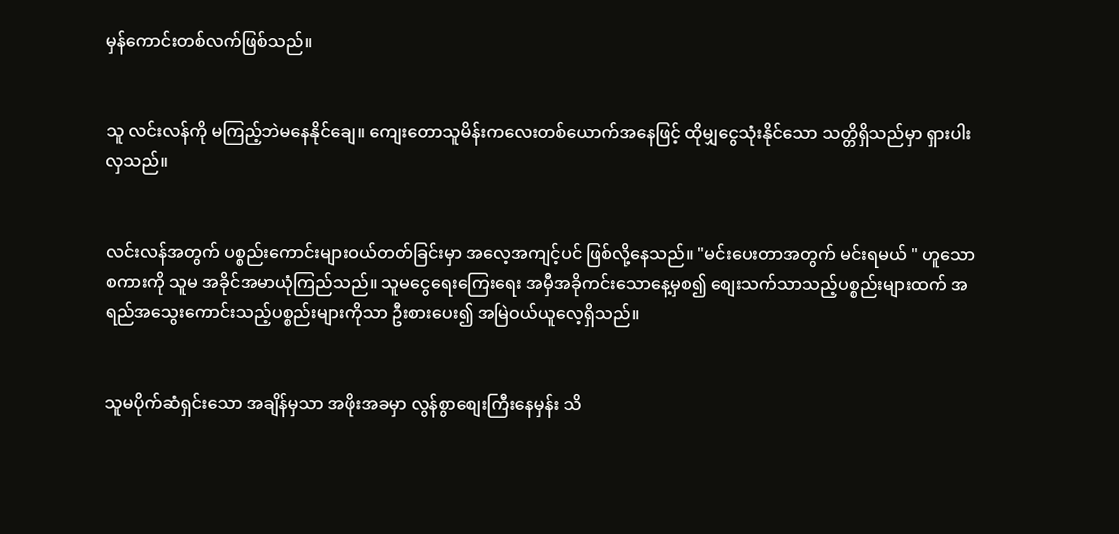မှန်ကောင်းတစ်လက်ဖြစ်သည်။


သူ လင်းလန်ကို မကြည့်ဘဲမနေနိုင်ချေ။ ကျေးတောသူမိန်းကလေးတစ်ယောက်အနေဖြင့် ထိုမျှငွေသုံးနိုင်သော သတ္တိရှိသည်မှာ ရှားပါးလှသည်။


လင်းလန်အတွက် ပစ္စည်းကောင်းများဝယ်တတ်ခြင်းမှာ အလေ့‌အကျင့်ပင် ဖြစ်လို့နေသည်။ "မင်းပေးတာအတွက် မင်းရမယ် " ဟူသောစကားကို သူမ အခိုင်အမာယုံကြည်သည်။ သူမငွေရေးကြေးရေး အမှီအခိုကင်းသောနေ့မှစ၍ စျေးသက်သာသည့်ပစ္စည်းများထက် အရည်အသွေးကောင်းသည့်ပစ္စည်းများကိုသာ ဦးစားပေး၍ အမြဲဝယ်ယူလေ့ရှိသည်။


သူမပိုက်ဆံရှင်းသော အချိန်မှသာ အဖိုးအခမှာ လွန်စွာစျေးကြီးနေမှန်း သိ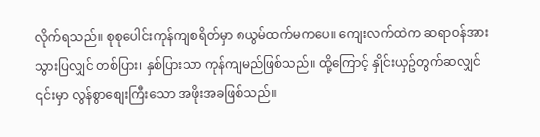လိုက်ရသည်။ စုစုပေါင်းကုန်ကျစရိတ်မှာ ၈ယွမ်ထက်မကပေ။ ကျေးလက်ထဲက ဆရာဝန်အား သွားပြလျှင် တစ်ပြား၊ နှစ်ပြားသာ ကုန်ကျမည်ဖြစ်သည်။ ထို့ကြောင့် နှိုင်းယှဥ်တွက်ဆလျှင် ၎င်းမှာ လွန်စွာစျေးကြီးသော အဖိုးအခဖြစ်သည်။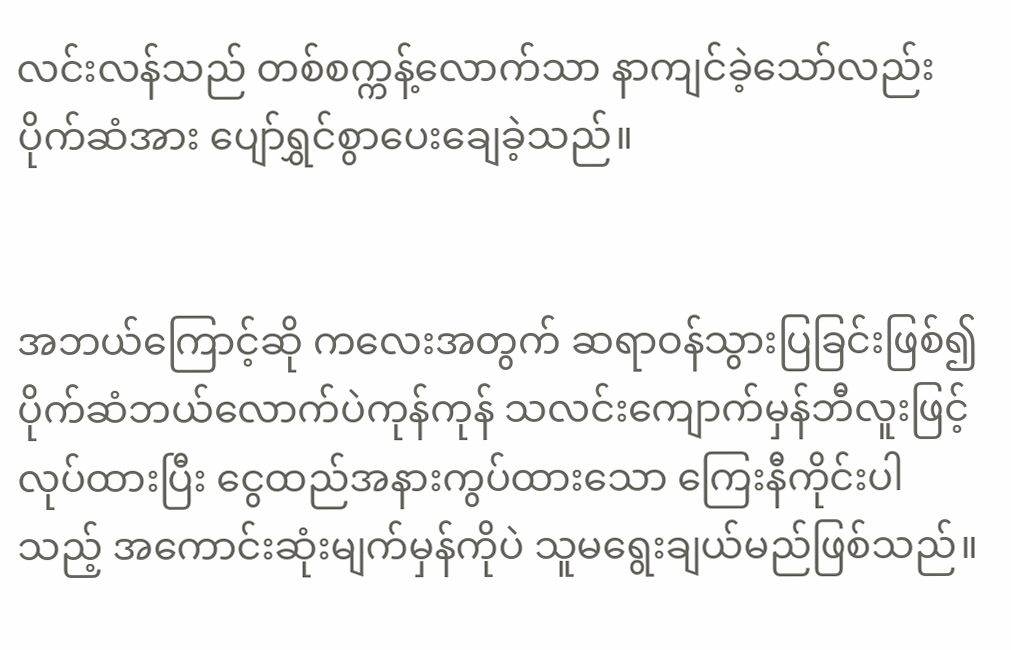လင်းလန်သည် တစ်စက္ကန့်လောက်သာ နာကျင်ခဲ့သော်လည်း ပိုက်ဆံအား ပျော်ရွှင်စွာပေးချေခဲ့သည်။


အဘယ်ကြောင့်ဆို ကလေးအတွက် ဆရာဝန်သွားပြခြင်းဖြစ်၍ ပိုက်ဆံဘယ်လောက်ပဲကုန်ကုန် သလင်းကျောက်မှန်ဘီလူးဖြင့်လုပ်ထားပြီး ငွေထည်‌အနားကွပ်ထားသော ကြေးနီကိုင်းပါသည့် အကောင်းဆုံးမျက်မှန်ကိုပဲ သူမရွေးချယ်မည်ဖြစ်သည်။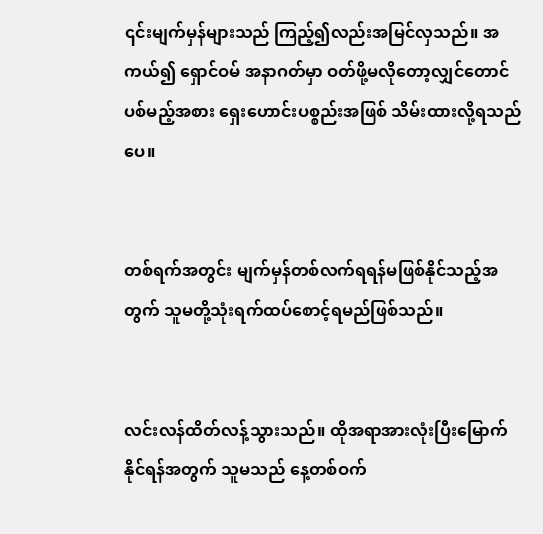၎င်းမျက်မှန်များသည် ကြည့်၍လည်းအမြင်လှသည်။ အကယ်၍ ရှောင်ဝမ် အနာဂတ်မှာ ဝတ်ဖို့မလိုတော့လျှင်တောင် ပစ်မည့်အစား ရှေးဟောင်းပစ္စည်းအဖြစ် သိမ်းထားလို့ရသည်ပေ။


တစ်ရက်အတွင်း မျက်မှန်တစ်လက်ရရန်မဖြစ်နိုင်သည့်အတွက် သူမတို့သုံးရက်ထပ်စောင့်ရမည်ဖြစ်သည်။


လင်းလန်ထိတ်လန့်သွားသည်။ ထိုအရာအားလုံးပြီးမြောက်နိုင်ရန်အတွက် သူမသည် နေ့တစ်ဝက်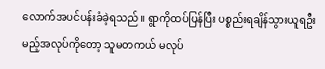လောက်အပင်ပန်းခံခဲ့ရသည်။ ရွာကိုထပ်ပြန်ပြီး ပစ္စည်းရချိန်သွားယူရဦးမည့်အလုပ်ကိုတော့ သူမတကယ် မလုပ်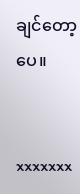ချင်တော့ပေ။


xxxxxxx